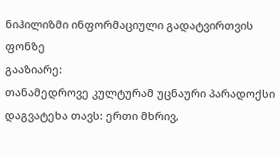ნიჰილიზმი ინფორმაციული გადატვირთვის ფონზე
გააზიარე:
თანამედროვე კულტურამ უცნაური პარადოქსი დაგვატეხა თავს: ერთი მხრივ,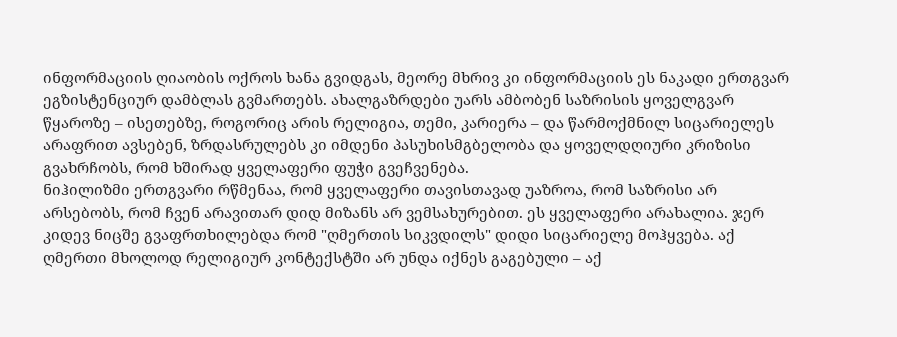ინფორმაციის ღიაობის ოქროს ხანა გვიდგას, მეორე მხრივ კი ინფორმაციის ეს ნაკადი ერთგვარ ეგზისტენციურ დამბლას გვმართებს. ახალგაზრდები უარს ამბობენ საზრისის ყოველგვარ წყაროზე – ისეთებზე, როგორიც არის რელიგია, თემი, კარიერა – და წარმოქმნილ სიცარიელეს არაფრით ავსებენ, ზრდასრულებს კი იმდენი პასუხისმგბელობა და ყოველდღიური კრიზისი გვახრჩობს, რომ ხშირად ყველაფერი ფუჭი გვეჩვენება.
ნიჰილიზმი ერთგვარი რწმენაა, რომ ყველაფერი თავისთავად უაზროა, რომ საზრისი არ არსებობს, რომ ჩვენ არავითარ დიდ მიზანს არ ვემსახურებით. ეს ყველაფერი არახალია. ჯერ კიდევ ნიცშე გვაფრთხილებდა რომ "ღმერთის სიკვდილს" დიდი სიცარიელე მოჰყვება. აქ ღმერთი მხოლოდ რელიგიურ კონტექსტში არ უნდა იქნეს გაგებული – აქ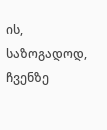ის, საზოგადოდ, ჩვენზე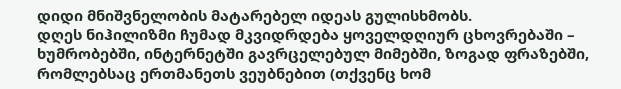დიდი მნიშვნელობის მატარებელ იდეას გულისხმობს.
დღეს ნიჰილიზმი ჩუმად მკვიდრდება ყოველდღიურ ცხოვრებაში – ხუმრობებში, ინტერნეტში გავრცელებულ მიმებში, ზოგად ფრაზებში, რომლებსაც ერთმანეთს ვეუბნებით (თქვენც ხომ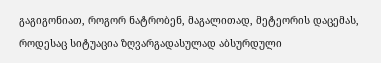გაგიგონიათ, როგორ ნატრობენ, მაგალითად, მეტეორის დაცემას, როდესაც სიტუაცია ზღვარგადასულად აბსურდული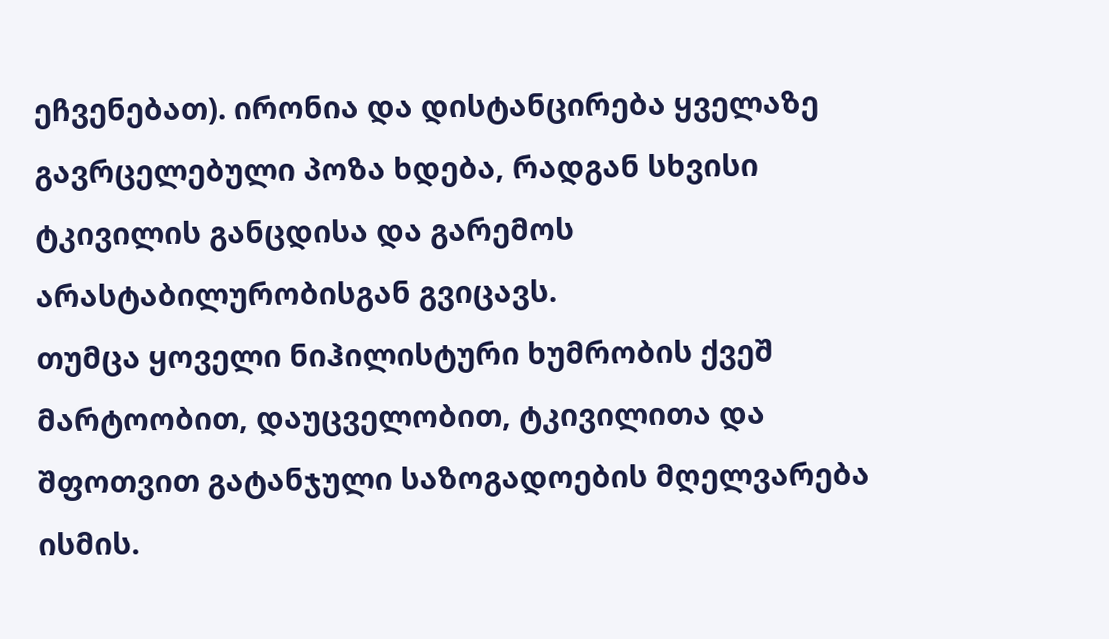ეჩვენებათ). ირონია და დისტანცირება ყველაზე გავრცელებული პოზა ხდება, რადგან სხვისი ტკივილის განცდისა და გარემოს არასტაბილურობისგან გვიცავს.
თუმცა ყოველი ნიჰილისტური ხუმრობის ქვეშ მარტოობით, დაუცველობით, ტკივილითა და შფოთვით გატანჯული საზოგადოების მღელვარება ისმის.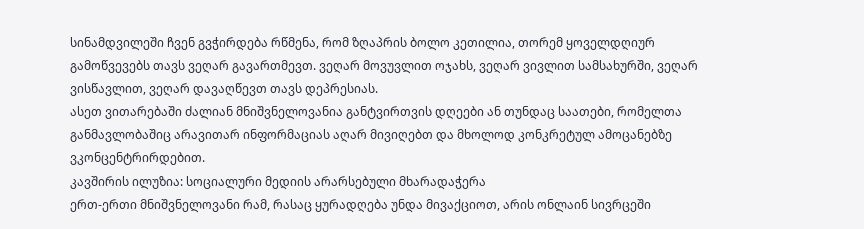სინამდვილეში ჩვენ გვჭირდება რწმენა, რომ ზღაპრის ბოლო კეთილია, თორემ ყოველდღიურ გამოწვევებს თავს ვეღარ გავართმევთ. ვეღარ მოვუვლით ოჯახს, ვეღარ ვივლით სამსახურში, ვეღარ ვისწავლით, ვეღარ დავაღწევთ თავს დეპრესიას.
ასეთ ვითარებაში ძალიან მნიშვნელოვანია განტვირთვის დღეები ან თუნდაც საათები, რომელთა განმავლობაშიც არავითარ ინფორმაციას აღარ მივიღებთ და მხოლოდ კონკრეტულ ამოცანებზე ვკონცენტრირდებით.
კავშირის ილუზია: სოციალური მედიის არარსებული მხარადაჭერა
ერთ-ერთი მნიშვნელოვანი რამ, რასაც ყურადღება უნდა მივაქციოთ, არის ონლაინ სივრცეში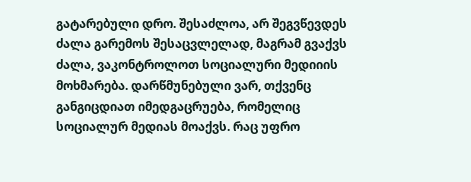გატარებული დრო. შესაძლოა, არ შეგვწევდეს ძალა გარემოს შესაცვლელად, მაგრამ გვაქვს ძალა, ვაკონტროლოთ სოციალური მედიიის მოხმარება. დარწმუნებული ვარ, თქვენც განგიცდიათ იმედგაცრუება, რომელიც სოციალურ მედიას მოაქვს. რაც უფრო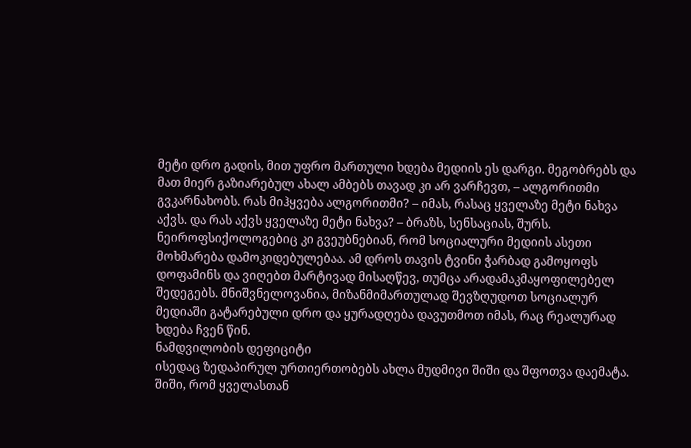მეტი დრო გადის, მით უფრო მართული ხდება მედიის ეს დარგი. მეგობრებს და მათ მიერ გაზიარებულ ახალ ამბებს თავად კი არ ვარჩევთ, – ალგორითმი გვკარნახობს. რას მიჰყვება ალგორითმი? – იმას, რასაც ყველაზე მეტი ნახვა აქვს. და რას აქვს ყველაზე მეტი ნახვა? – ბრაზს, სენსაციას, შურს.
ნეიროფსიქოლოგებიც კი გვეუბნებიან, რომ სოციალური მედიის ასეთი მოხმარება დამოკიდებულებაა. ამ დროს თავის ტვინი ჭარბად გამოყოფს დოფამინს და ვიღებთ მარტივად მისაღწევ, თუმცა არადამაკმაყოფილებელ შედეგებს. მნიშვნელოვანია, მიზანმიმართულად შევზღუდოთ სოციალურ მედიაში გატარებული დრო და ყურადღება დავუთმოთ იმას, რაც რეალურად ხდება ჩვენ წინ.
ნამდვილობის დეფიციტი
ისედაც ზედაპირულ ურთიერთობებს ახლა მუდმივი შიში და შფოთვა დაემატა. შიში, რომ ყველასთან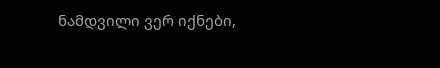ნამდვილი ვერ იქნები,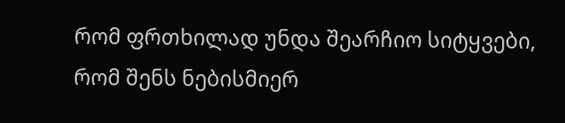რომ ფრთხილად უნდა შეარჩიო სიტყვები, რომ შენს ნებისმიერ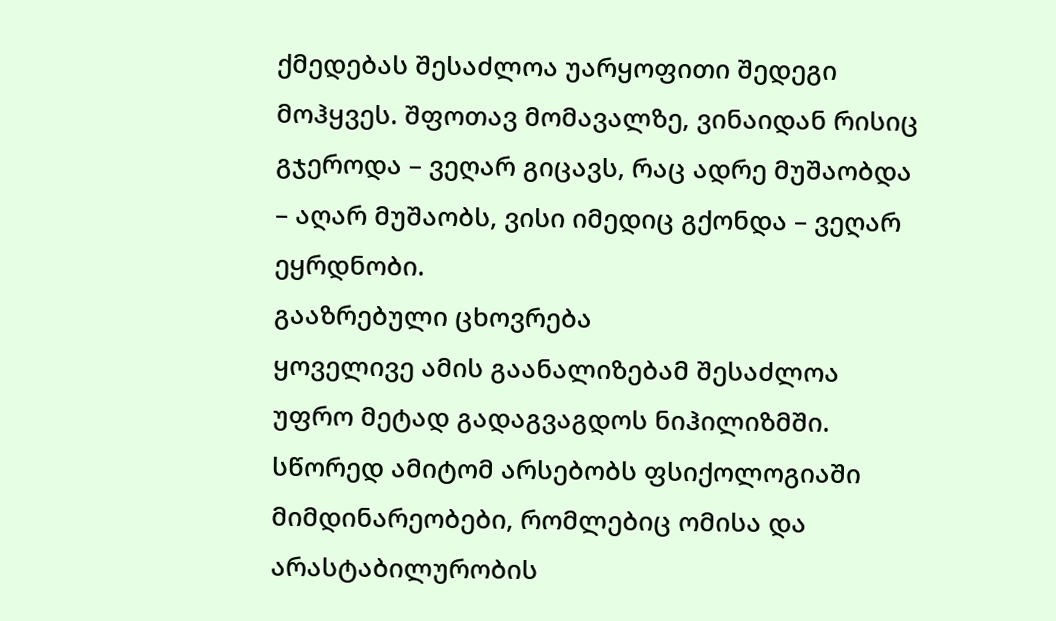ქმედებას შესაძლოა უარყოფითი შედეგი მოჰყვეს. შფოთავ მომავალზე, ვინაიდან რისიც გჯეროდა – ვეღარ გიცავს, რაც ადრე მუშაობდა – აღარ მუშაობს, ვისი იმედიც გქონდა – ვეღარ ეყრდნობი.
გააზრებული ცხოვრება
ყოველივე ამის გაანალიზებამ შესაძლოა უფრო მეტად გადაგვაგდოს ნიჰილიზმში. სწორედ ამიტომ არსებობს ფსიქოლოგიაში მიმდინარეობები, რომლებიც ომისა და არასტაბილურობის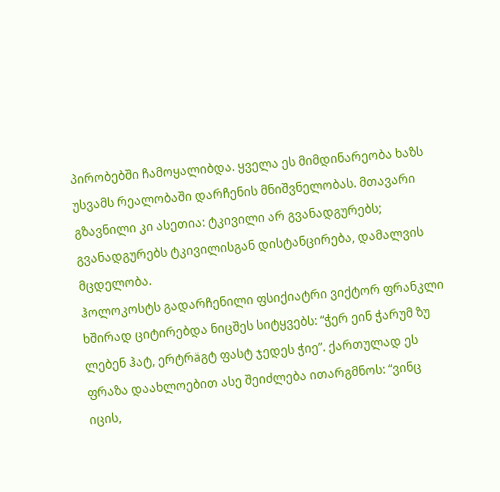პირობებში ჩამოყალიბდა. ყველა ეს მიმდინარეობა ხაზს უსვამს რეალობაში დარჩენის მნიშვნელობას. მთავარი გზავნილი კი ასეთია: ტკივილი არ გვანადგურებს; გვანადგურებს ტკივილისგან დისტანცირება, დამალვის მცდელობა.
ჰოლოკოსტს გადარჩენილი ფსიქიატრი ვიქტორ ფრანკლი ხშირად ციტირებდა ნიცშეს სიტყვებს: “ჭერ ეინ ჭარუმ ზუ ლებენ ჰატ, ერტრäგტ ფასტ ჯედეს ჭიე”. ქართულად ეს ფრაზა დაახლოებით ასე შეიძლება ითარგმნოს: “ვინც იცის,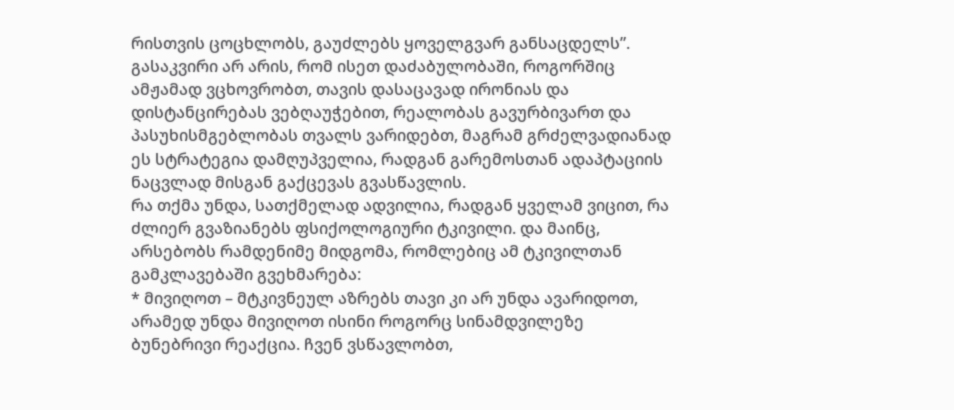რისთვის ცოცხლობს, გაუძლებს ყოველგვარ განსაცდელს”. გასაკვირი არ არის, რომ ისეთ დაძაბულობაში, როგორშიც ამჟამად ვცხოვრობთ, თავის დასაცავად ირონიას და დისტანცირებას ვებღაუჭებით, რეალობას გავურბივართ და პასუხისმგებლობას თვალს ვარიდებთ, მაგრამ გრძელვადიანად ეს სტრატეგია დამღუპველია, რადგან გარემოსთან ადაპტაციის ნაცვლად მისგან გაქცევას გვასწავლის.
რა თქმა უნდა, სათქმელად ადვილია, რადგან ყველამ ვიცით, რა ძლიერ გვაზიანებს ფსიქოლოგიური ტკივილი. და მაინც, არსებობს რამდენიმე მიდგომა, რომლებიც ამ ტკივილთან გამკლავებაში გვეხმარება:
* მივიღოთ – მტკივნეულ აზრებს თავი კი არ უნდა ავარიდოთ, არამედ უნდა მივიღოთ ისინი როგორც სინამდვილეზე ბუნებრივი რეაქცია. ჩვენ ვსწავლობთ,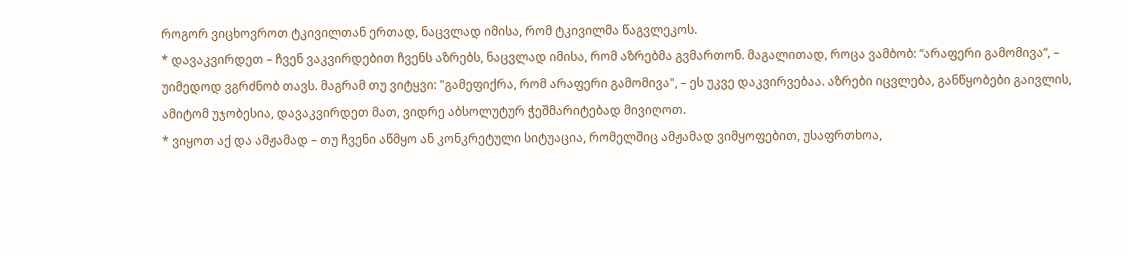როგორ ვიცხოვროთ ტკივილთან ერთად, ნაცვლად იმისა, რომ ტკივილმა წაგვლეკოს.
* დავაკვირდეთ – ჩვენ ვაკვირდებით ჩვენს აზრებს, ნაცვლად იმისა, რომ აზრებმა გვმართონ. მაგალითად, როცა ვამბობ: “არაფერი გამომივა“, – უიმედოდ ვგრძნობ თავს. მაგრამ თუ ვიტყვი: "გამეფიქრა, რომ არაფერი გამომივა", – ეს უკვე დაკვირვებაა. აზრები იცვლება, განწყობები გაივლის, ამიტომ უჯობესია, დავაკვირდეთ მათ, ვიდრე აბსოლუტურ ჭეშმარიტებად მივიღოთ.
* ვიყოთ აქ და ამჟამად – თუ ჩვენი აწმყო ან კონკრეტული სიტუაცია, რომელშიც ამჟამად ვიმყოფებით, უსაფრთხოა,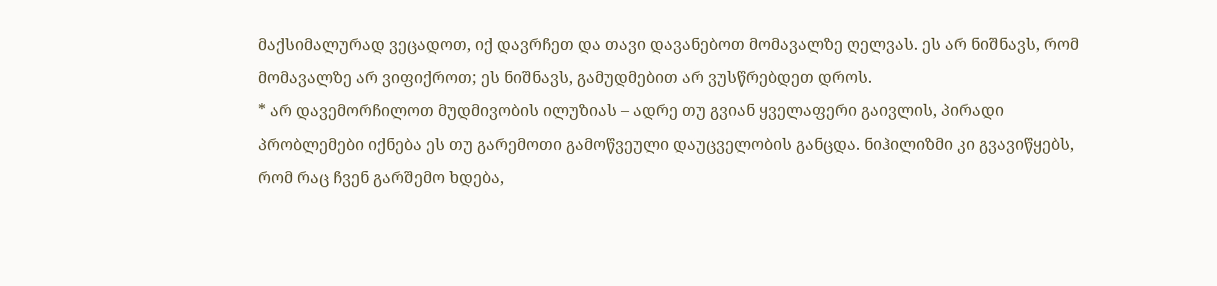მაქსიმალურად ვეცადოთ, იქ დავრჩეთ და თავი დავანებოთ მომავალზე ღელვას. ეს არ ნიშნავს, რომ მომავალზე არ ვიფიქროთ; ეს ნიშნავს, გამუდმებით არ ვუსწრებდეთ დროს.
* არ დავემორჩილოთ მუდმივობის ილუზიას – ადრე თუ გვიან ყველაფერი გაივლის, პირადი პრობლემები იქნება ეს თუ გარემოთი გამოწვეული დაუცველობის განცდა. ნიჰილიზმი კი გვავიწყებს, რომ რაც ჩვენ გარშემო ხდება,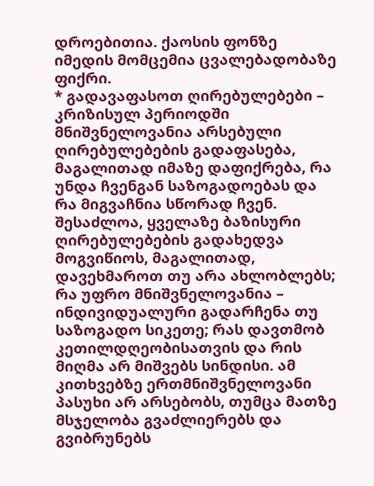დროებითია. ქაოსის ფონზე იმედის მომცემია ცვალებადობაზე ფიქრი.
* გადავაფასოთ ღირებულებები – კრიზისულ პერიოდში მნიშვნელოვანია არსებული ღირებულებების გადაფასება, მაგალითად იმაზე დაფიქრება, რა უნდა ჩვენგან საზოგადოებას და რა მიგვაჩნია სწორად ჩვენ. შესაძლოა, ყველაზე ბაზისური ღირებულებების გადახედვა მოგვიწიოს, მაგალითად, დავეხმაროთ თუ არა ახლობლებს; რა უფრო მნიშვნელოვანია – ინდივიდუალური გადარჩენა თუ საზოგადო სიკეთე; რას დავთმობ კეთილდღეობისათვის და რის მიღმა არ მიშვებს სინდისი. ამ კითხვებზე ერთმნიშვნელოვანი პასუხი არ არსებობს, თუმცა მათზე მსჯელობა გვაძლიერებს და გვიბრუნებს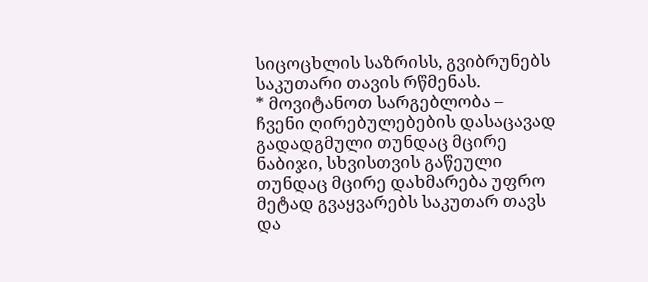სიცოცხლის საზრისს, გვიბრუნებს საკუთარი თავის რწმენას.
* მოვიტანოთ სარგებლობა – ჩვენი ღირებულებების დასაცავად გადადგმული თუნდაც მცირე ნაბიჯი, სხვისთვის გაწეული თუნდაც მცირე დახმარება უფრო მეტად გვაყვარებს საკუთარ თავს და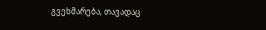გვეხმარება, თავადაც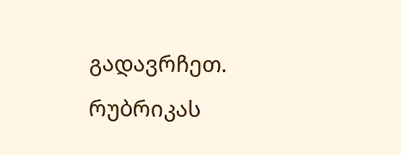გადავრჩეთ.
რუბრიკას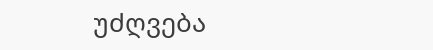უძღვება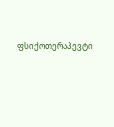ფსიქოთერაპევტი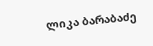ლიკა ბარაბაძე